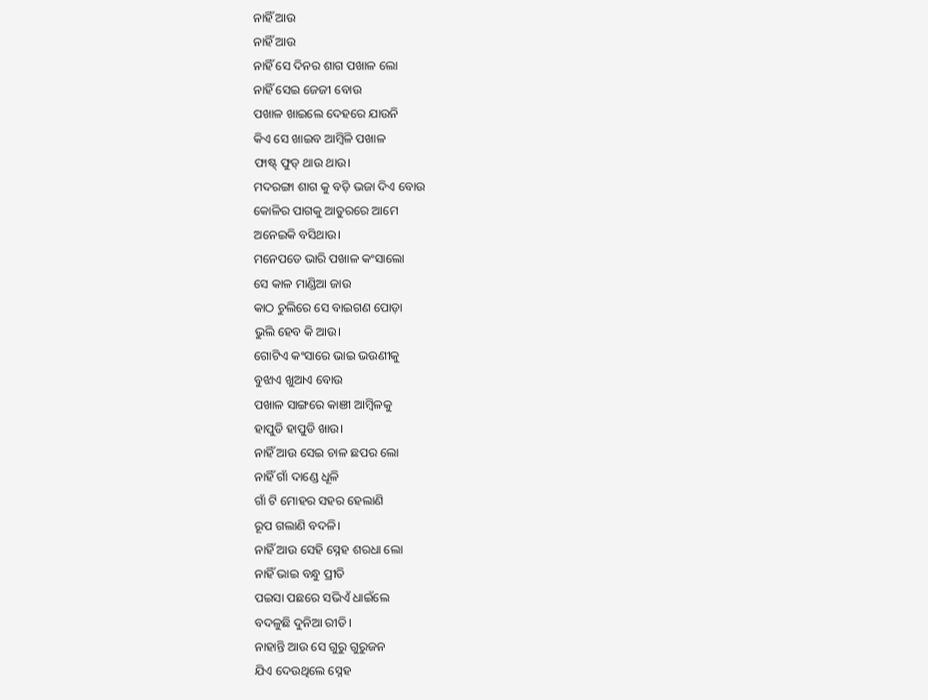ନାହିଁ ଆଉ
ନାହିଁ ଆଉ
ନାହିଁ ସେ ଦିନର ଶାଗ ପଖାଳ ଲୋ
ନାହିଁ ସେଇ ଜେଜୀ ବୋଉ
ପଖାଳ ଖାଇଲେ ଦେହରେ ଯାଉନି
କିଏ ସେ ଖାଇବ ଆମ୍ବିଳି ପଖାଳ
ଫାଷ୍ଟ୍ ଫୁଡ୍ ଥାଉ ଥାଉ।
ମଦରଙ୍ଗା ଶାଗ କୁ ବଡ଼ି ଭଜା ଦିଏ ବୋଉ
କୋଳିର ପାଗକୁ ଆତୁରରେ ଆମେ
ଅନେଇକି ବସିଥାଉ।
ମନେପଡେ ଭାରି ପଖାଳ କଂସାଲୋ
ସେ କାଳ ମାଣ୍ଡିଆ ଜାଉ
କାଠ ଚୁଲିରେ ସେ ବାଇଗଣ ପୋଡ଼ା
ଭୁଲି ହେବ କି ଆଉ।
ଗୋଟିଏ କଂସାରେ ଭାଇ ଭଉଣୀକୁ
ବୁଝାଏ ଖୁଆଏ ବୋଉ
ପଖାଳ ସାଙ୍ଗରେ କାଞୀ ଆମ୍ବିଳକୁ
ହାପୁଡି ହାପୁଡି ଖାଉ।
ନାହିଁ ଆଉ ସେଇ ଚାଳ ଛପର ଲୋ
ନାହିଁ ଗାଁ ଦାଣ୍ଡେ ଧୂଳି
ଗାଁ ଟି ମୋହର ସହର ହେଲାଣି
ରୂପ ଗଲାଣି ବଦଳି।
ନାହିଁ ଆଉ ସେହି ସ୍ନେହ ଶରଧା ଲୋ
ନାହିଁ ଭାଇ ବନ୍ଧୁ ପ୍ରୀତି
ପଇସା ପଛରେ ସଭିଏଁ ଧାଇଁଲେ
ବଦଳୁଛି ଦୁନିଆ ରୀତି।
ନାହାନ୍ତି ଆଉ ସେ ଗୁରୁ ଗୁରୁଜନ
ଯିଏ ଦେଉଥିଲେ ସ୍ନେହ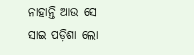ନାହାନ୍ତି ଆଉ ସେ ସାଇ ପଡ଼ିଶା ଲୋ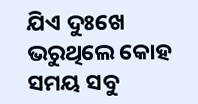ଯିଏ ଦୁଃଖେ ଭରୁଥିଲେ କୋହ
ସମୟ ସବୁ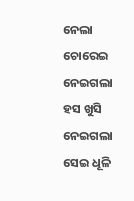ନେଲା ଚୋରେଇ
ନେଇଗଲା ହସ ଖୁସି
ନେଇଗଲା ସେଇ ଧୂଳି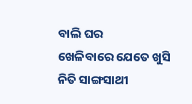ବାଲି ଘର
ଖେଳିବାରେ ଯେତେ ଖୁସି
ନିତି ସାଙ୍ଗସାଥୀ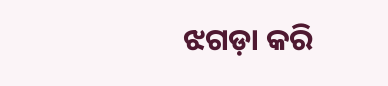ଝଗଡ଼ା କରି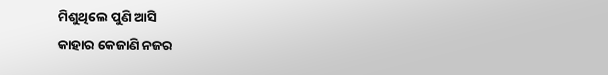ମିଶୁଥିଲେ ପୁଣି ଆସି
କାହାର କେଜାଣି ନଜର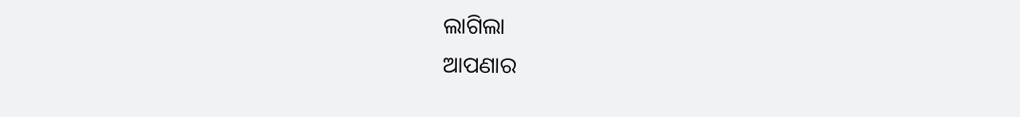ଲାଗିଲା
ଆପଣାର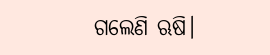ଗଲେଣି ଋଷି।